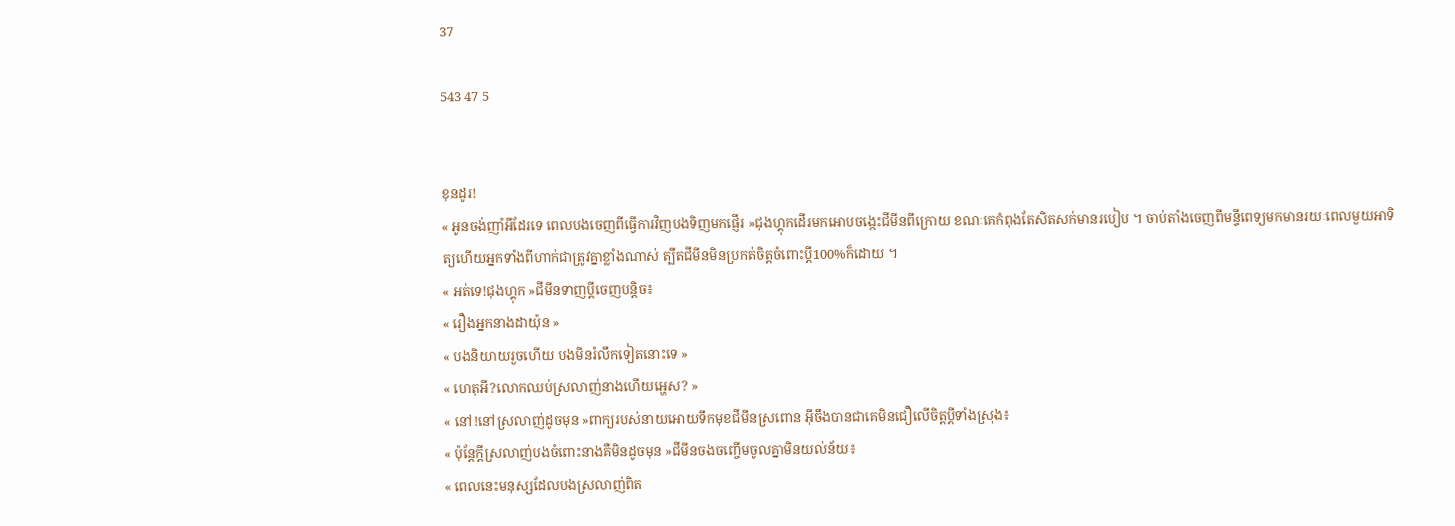37

543 47 5


ខុនដូរ!
« អូនចង់ញាំអីដែរទេ ពេលបងចេញពីធ្វើការវិញបងទិញមកផ្ញើរ »ជុងហ្គុកដើរមកអោបចង្កេះជីមីនពីក្រោយ ខណៈគេកំពុងតែសិតសក់មានរបៀប ។ ចាប់តាំងចេញពីមន្ទីពេទ្យមកមានរយៈពេលមួយអាទិត្យហើយអ្នកទាំងពីហាក់ជាត្រូវគ្នាខ្លាំងណាស់ ត្បឹតជីមីនមិនប្រកត់ចិត្តចំពោះប្ដី100%ក៏ដោយ ។
« អត់ទេ!ជុងហ្គុក »ជីមីនទាញប្ដីចេញបន្តិច៖
« រឿងអ្នកនាងដាយ៉ុន »
« បងនិយាយរួចហើយ បងមិនរំលឹកទៀតនោះទេ »
« ហេតុអី?លោកឈប់ស្រលាញ់នាងហើយអ្ហេស? »
« នៅ!នៅស្រលាញ់ដូចមុន »ពាក្យរបស់នាយអោយទឹកមុខជីមីនស្រពោន អ៊ីចឹងបានជាគេមិនជឿលើចិត្តប្ដីទាំងស្រុង៖
« ប៉ុន្តែក្ដីស្រលាញ់បងចំពោះនាងគឺមិនដូចមុន »ជីមីនចងចញ្ចើមចូលគ្នាមិនយល់ន័យ៖
« ពេលនេះមនុស្សដែលបងស្រលាញ់ពិត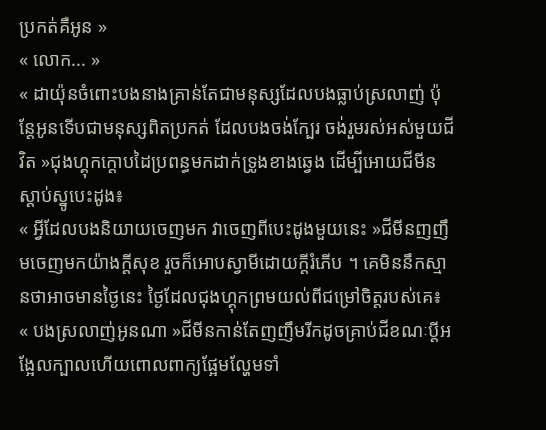ប្រកត់គឺអូន »
« លោក... »
« ដាយ៉ុនចំពោះបងនាងគ្រាន់តែជាមនុស្សដែលបងធ្លាប់ស្រលាញ់ ប៉ុន្តែអូនទើបជាមនុស្សពិតប្រកត់ ដែលបងចង់ក្បែរ ចង់រួមរស់អស់មួយជីវិត »ជុងហ្គុកក្ដោបដៃប្រពន្ធមកដាក់ទ្រូងខាងឆ្វេង ដើម្បីអោយជីមីនស្ដាប់ស្នូបេះដូង៖
« អ្វីដែលបងនិយាយចេញមក វាចេញពីបេះដូងមួយនេះ »ជីមីនញញឹមចេញមកយ៉ាងក្ដីសុខ រួចក៏អោបស្វាមីដោយក្ដីរំភើប ។ គេមិននឹកស្មានថាអាចមានថ្ងៃនេះ ថ្ងៃដែលជុងហ្គុកព្រមយល់ពីជម្រៅចិត្តរបស់គេ៖
« បងស្រលាញ់អូនណា »ជីមីនកាន់តែញញឹមរីកដូចគ្រាប់ជីខណៈប្ដីអង្អែលក្បាលហើយពោលពាក្យផ្អែមល្ហែមទាំ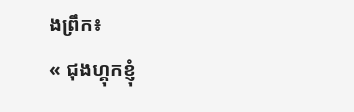ងព្រឹក៖
« ជុងហ្គុកខ្ញុំ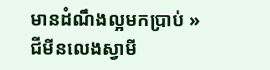មានដំណឹងល្អមកប្រាប់ »ជីមីនលេងស្វាមី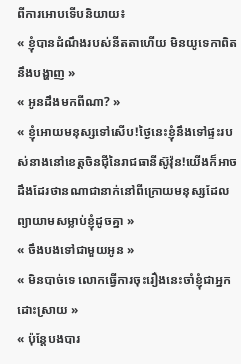ពីការអោបទើបនិយាយ៖
« ខ្ញុំបានដំណឹងរបស់នីតតាហើយ មិនយូទេកាពិតនឹងបង្ហាញ »
« អូនដឹងមកពីណា? »
« ខ្ញុំអោយមនុស្សទៅសើប!ថ្ងៃនេះខ្ញុំនឹងទៅផ្ទះរបស់នាងនៅខេត្តចិនជុីនៃរាជធានីស៊ូវ៉ុន!យើងក៏អាចដឹងដែរថានណាជានាក់នៅពីក្រោយមនុស្សដែលព្យាយាមសម្លាប់ខ្ញុំដូចគ្នា »
« ចឹងបងទៅជាមួយអូន »
« មិនបាច់ទេ លោកធ្វើការចុះរឿងនេះចាំខ្ញុំជាអ្នកដោះស្រាយ »
« ប៉ុន្តែបងបារ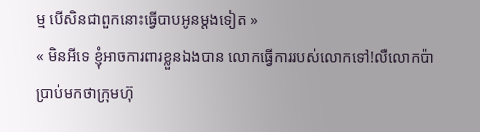ម្ម បើសិនជាពួកនោះធ្វើបាបអូនម្ដងទៀត »
« មិនអីទេ ខ្ញុំអាចការពារខ្លួនឯងបាន លោកធ្វើការរបស់លោកទៅ!លឺលោកប៉ាប្រាប់មកថាក្រុមហ៊ុ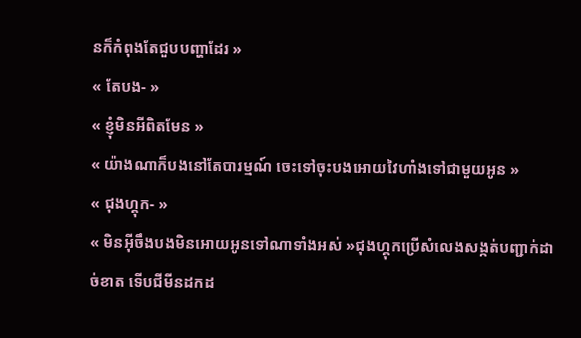នក៏កំពុងតែជួបបញ្ហាដែរ »
« តែបង- »
« ខ្ញុំមិនអីពិតមែន »
« យ៉ាងណាក៏បងនៅតែបារម្មណ៍ ចេះទៅចុះបងអោយវៃហាំងទៅជាមួយអូន »
« ជុងហ្គុក- »
« មិនអ៊ីចឹងបងមិនអោយអូនទៅណាទាំងអស់ »ជុងហ្គុកប្រើសំលេងសង្កត់បញ្ជាក់ដាច់ខាត ទើបជីមីនដកដ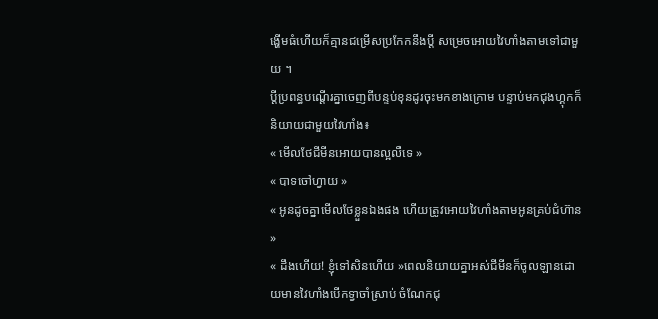ង្ហើមធំហើយក៏គ្មានជម្រើសប្រកែកនឹងប្ដី សម្រេចអោយវៃហាំងតាមទៅជាមួយ ។
ប្ដីប្រពន្ធបណ្ដើរគ្នាចេញពីបន្ទប់ខុនដូរចុះមកខាងក្រោម បន្ទាប់មកជុងហ្គុកក៏និយាយជាមួយវៃហាំង៖
« មើលថែជីមីនអោយបានល្អលឺទេ »
« បាទចៅហ្វាយ »
« អូនដូចគ្នាមើលថែខ្លួនឯងផង ហើយត្រូវអោយវៃហាំងតាមអូនគ្រប់ជំហ៊ាន »
« ដឹងហើយ! ខ្ញុំទៅសិនហើយ »ពេលនិយាយគ្នាអស់ជីមីនក៏ចូលឡានដោយមានវៃហាំងបើកទ្វាចាំស្រាប់ ចំណែកជុ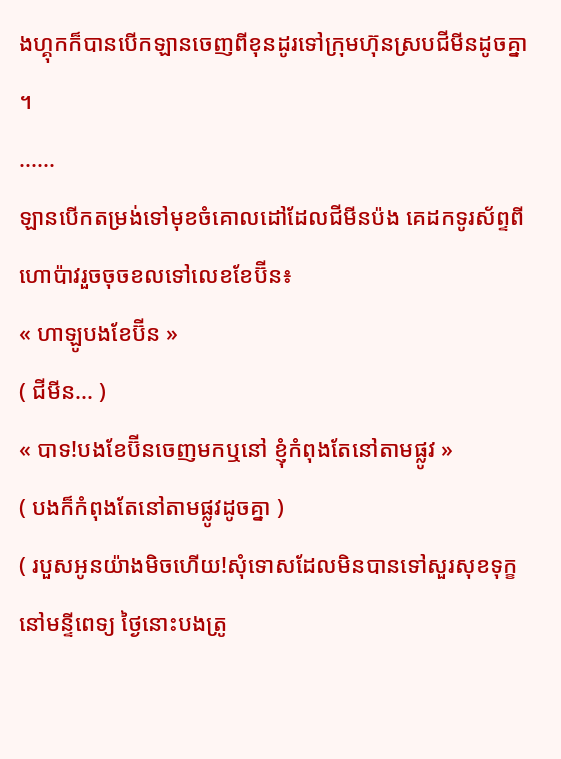ងហ្គុកក៏បានបើកឡានចេញពីខុនដូរទៅក្រុមហ៊ុនស្របជីមីនដូចគ្នា ។
......
ឡានបើកតម្រង់ទៅមុខចំគោលដៅដែលជីមីនប៉ង គេដកទូរស័ព្ទពីហោប៉ាវរួចចុចខលទៅលេខខែប៊ីន៖
« ហាឡូបងខែប៊ីន »
( ជីមីន... )
« បាទ!បងខែប៊ីនចេញមកឬនៅ ខ្ញុំកំពុងតែនៅតាមផ្លូវ »
( បងក៏កំពុងតែនៅតាមផ្លូវដូចគ្នា )
( របួសអូនយ៉ាងមិចហើយ!សុំទោសដែលមិនបានទៅសួរសុខទុក្ខនៅមន្ទីពេទ្យ ថ្ងៃនោះបងត្រូ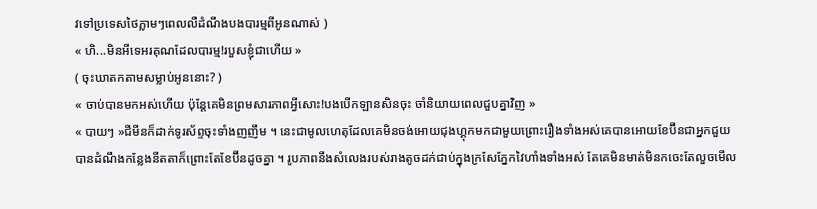វទៅប្រទេសថៃភ្លាមៗពេលលឺដំណឹងបងបារម្មពីអូនណាស់ )
« ហិ...មិនអីទេអរគុណដែលបារម្ម!របួសខ្ញុំជាហើយ »
( ចុះឃាតកតាមសម្លាប់អូននោះ? )
« ចាប់បានមកអស់ហើយ ប៉ុន្តែគេមិនព្រមសារភាពអ្វីសោះ!បងបើកឡានសិនចុះ ចាំនិយាយពេលជួបគ្នាវិញ »
« បាយៗ »ជីមីនក៏ដាក់ទូរស័ព្ទចុះទាំងញញឹម ។ នេះជាមូលហេតុដែលគេមិនចង់អោយជុងហ្គុកមកជាមួយព្រោះរឿងទាំងអស់គេបានអោយខែប៊ីនជាអ្នកជួយ បានដំណឹងកន្លែងនីតតាក៏ព្រោះតែខែប៊ីនដូចគ្នា ។ រូបភាពនឹងសំលេងរបស់រាងតូចដក់ជាប់ក្នុងក្រសែភ្នែកវៃហាំងទាំងអស់ តែគេមិនមាត់មិនកចេះតែលួចមើល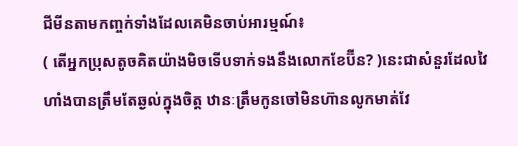ជីមីនតាមកញ្ចក់ទាំងដែលគេមិនចាប់អារម្មណ៍៖
( តើអ្នកប្រុសតូចគិតយ៉ាងមិចទើបទាក់ទងនឹងលោកខែប៊ីន? )នេះជាសំនួរដែលវៃហាំងបានត្រឹមតែឆ្ងល់ក្នុងចិត្ត ឋានៈត្រឹមកូនចៅមិនហ៊ានលូកមាត់វែ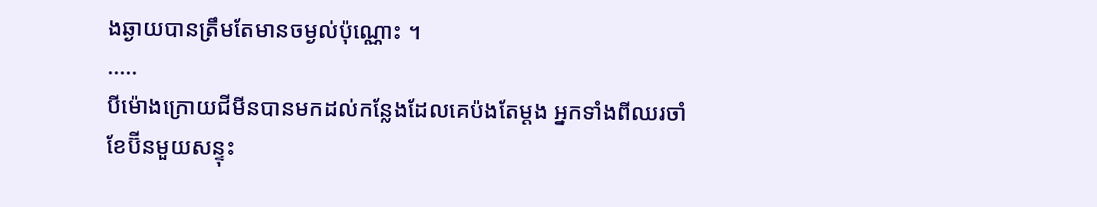ងឆ្ងាយបានត្រឹមតែមានចម្ងល់ប៉ុណ្ណោះ ។
.....
បីម៉ោងក្រោយជីមីនបានមកដល់កន្លែងដែលគេប៉ងតែម្ដង អ្នកទាំងពីឈរចាំខែប៊ីនមួយសន្ទុះ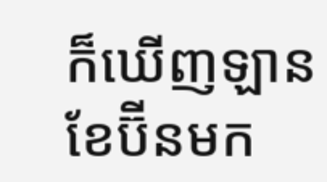ក៏ឃើញឡានខែប៊ីនមក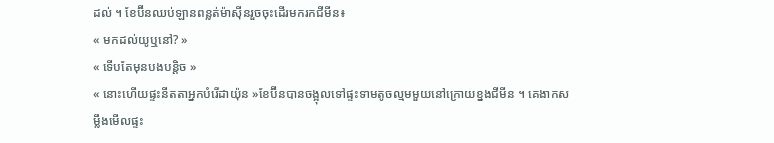ដល់ ។ ខែប៊ីនឈប់ឡានពន្លត់ម៉ាសុីនរួចចុះដើរមករកជីមីន៖
« មកដល់យូឬនៅ? »
« ទើបតែមុនបងបន្តិច »
« នោះហើយផ្ទះនីតតាអ្នកបំរើដាយ៉ុន »ខែប៊ីនបានចង្អុលទៅផ្ទះទាមតូចល្មមមួយនៅក្រោយខ្នងជីមីន ។ គេងាកសម្លឹងមើលផ្ទះ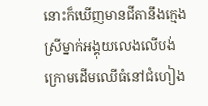នោះក៏ឃើញមានជីតានឹងក្មេងស្រីម្នាក់អង្គុយលេងលើបង់ក្រោមដើមឈើធំនៅជំហៀង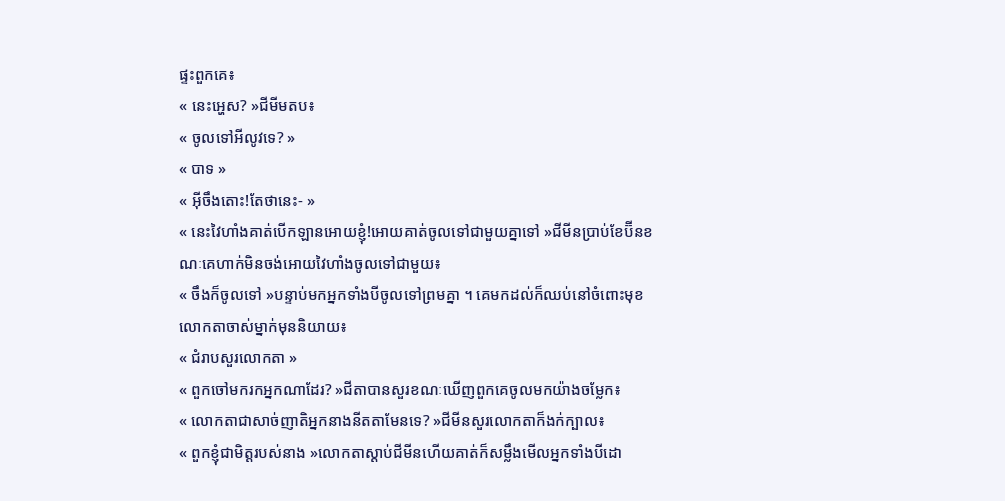ផ្ទះពួកគេ៖
« នេះអ្ហេស? »ជីមីមតប៖
« ចូលទៅអីលូវទេ? »
« បាទ »
« អ៊ីចឹងតោះ!តែថានេះ- »
« នេះវៃហាំងគាត់បើកឡានអោយខ្ញុំ!អោយគាត់ចូលទៅជាមួយគ្នាទៅ »ជីមីនប្រាប់ខែប៊ីនខណៈគេហាក់មិនចង់អោយវៃហាំងចូលទៅជាមួយ៖
« ចឹងក៏ចូលទៅ »បន្ទាប់មកអ្នកទាំងបីចូលទៅព្រមគ្នា ។ គេមកដល់ក៏ឈប់នៅចំពោះមុខលោកតាចាស់ម្នាក់មុននិយាយ៖
« ជំរាបសួរលោកតា »
« ពួកចៅមករកអ្នកណាដែរ? »ជីតាបានសួរខណៈឃើញពួកគេចូលមកយ៉ាងចម្លែក៖
« លោកតាជាសាច់ញាតិអ្នកនាងនីតតាមែនទេ? »ជីមីនសួរលោកតាក៏ងក់ក្បាល៖
« ពួកខ្ញុំជាមិត្តរបស់នាង »លោកតាស្ដាប់ជីមីនហើយគាត់ក៏សម្លឹងមើលអ្នកទាំងបីដោ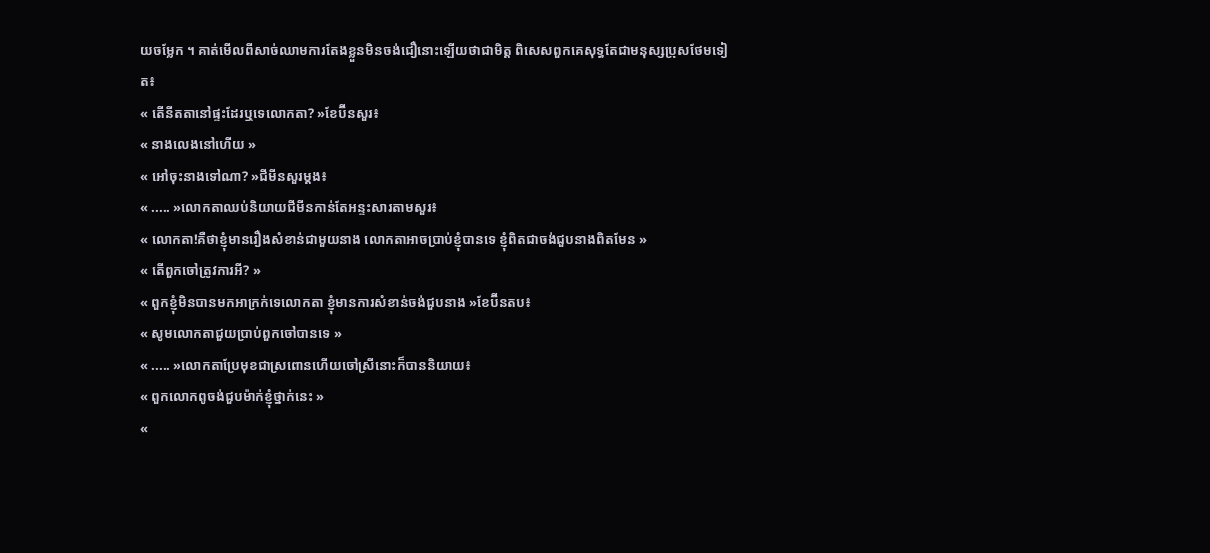យចម្លែក ។ គាត់មើលពីសាច់ឈាមការតែងខ្លួនមិនចង់ជឿនោះឡើយថាជាមិត្ត ពិសេសពួកគេសុទ្ធតែជាមនុស្សប្រុសថែមទៀត៖
« តើនីតតានៅផ្ទះដែរឬទេលោកតា? »ខែប៊ីនសួរ៖
« នាងលេងនៅហើយ »
« អៅចុះនាងទៅណា? »ជីមីនសួរម្ដង៖
« ..... »លោកតាឈប់និយាយជីមីនកាន់តែអន្ទះសារតាមសួរ៖
« លោកតា!គឺថាខ្ញុំមានរឿងសំខាន់ជាមួយនាង លោកតាអាចប្រាប់ខ្ញុំបានទេ ខ្ញុំពិតជាចង់ជួបនាងពិតមែន »
« តើពួកចៅត្រូវការអី? »
« ពួកខ្ញុំមិនបានមកអាក្រក់ទេលោកតា ខ្ញុំមានការសំខាន់ចង់ជួបនាង »ខែប៊ីនតប៖
« សូមលោកតាជួយប្រាប់ពួកចៅបានទេ »
« ..... »លោកតាប្រែមុខជាស្រពោនហើយចៅស្រីនោះក៏បាននិយាយ៖
« ពួកលោកពូចង់ជួបម៉ាក់ខ្ញុំថ្នាក់នេះ »
«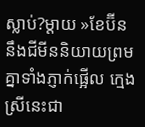ស្លាប់?ម្ដាយ »ខែប៊ីននឹងជីមីននិយាយព្រមគ្នាទាំងភ្ញាក់ផ្អើល ក្មេងស្រីនេះជា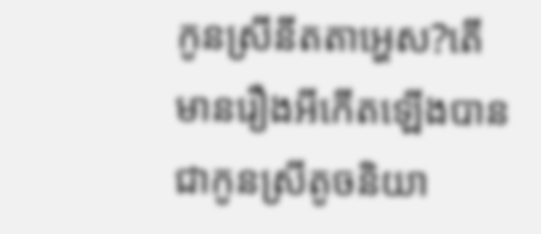កូនស្រីនីតតាអ្ហេស?តើមានរឿងអីកើតឡើងបានជាកូនស្រីតូចនិយា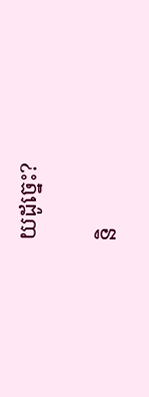យដូច្នេះ?

និ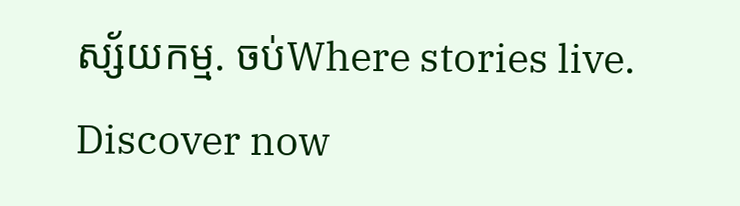ស្ស័យកម្ម. ចប់Where stories live. Discover now